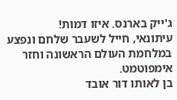ג'ייק בארנס. איזו דמות!
עיתונאי, חייל לשעבר שלחם ונפצע במלחמת העולם הראשונה וחזר אימפוטמט.
בן לאותו דור אובד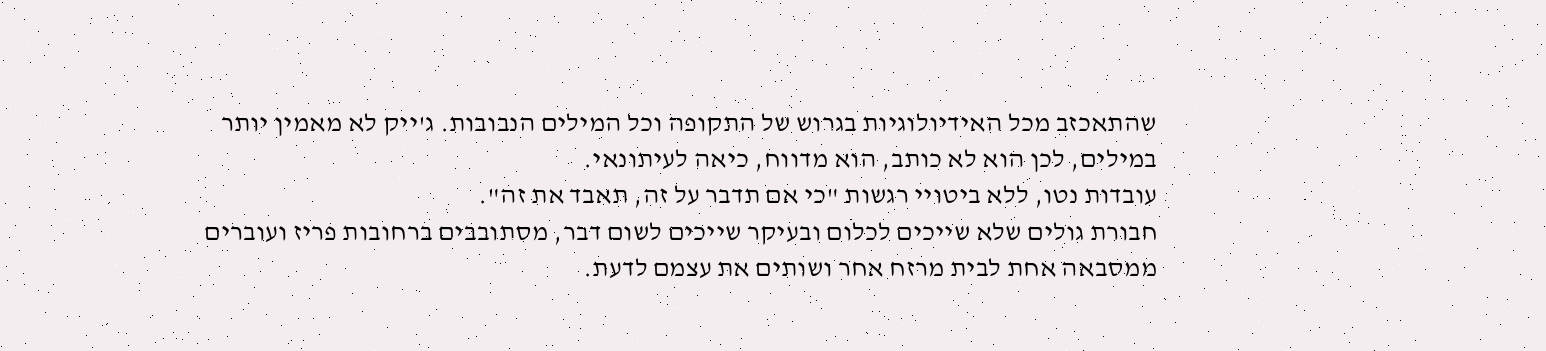שהתאכזב מכל האידיולוגיות בגרוש של התקופה וכל המילים הנבובות. ג'ייק לא מאמין יותר במילים, לכן הוא לא כותב, הוא מדווח, כיאה לעיתונאי.
עובדות נטו, ללא ביטויי רגשות "כי אם תדבר על זה, תאבד את זה".
חבורת גולים שלא שייכים לכלום ובעיקר שייכים לשום דבר, מסתובבים ברחובות פריז ועוברים ממסבאה אחת לבית מרזח אחר ושותים את עצמם לדעת.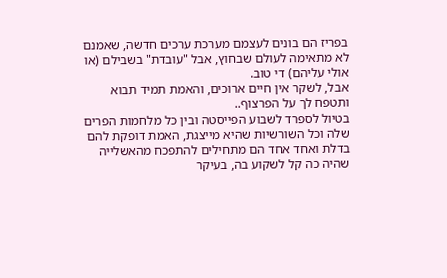בפריז הם בונים לעצמם מערכת ערכים חדשה, שאמנם לא מתאימה לעולם שבחוץ, אבל "עובדת" בשבילם (או אולי עליהם) די טוב.
אבל, לשקר אין חיים ארוכים, והאמת תמיד תבוא ותטפח לך על הפרצוף..
בטיול לספרד לשבוע הפייסטה ובין כל מלחמות הפרים שלה וכל השורשיות שהיא מייצגת, האמת דופקת להם בדלת ואחד אחד הם מתחילים להתפכח מהאשלייה שהיה כה קל לשקוע בה, בעיקר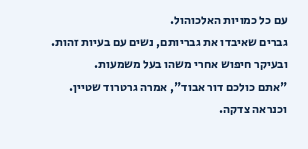עם כל כמויות האלכוהול.
גברים שאיבדו את גבריותם, נשים עם בעיות זהות.
ובעיקר חיפוש אחרי משהו בעל משמעות.
"אתם כולכם דור אבוד", אמרה גרטרוד שטיין.
וכנראה צדקה.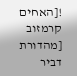![האחים קרמזוב [מהדורת דביר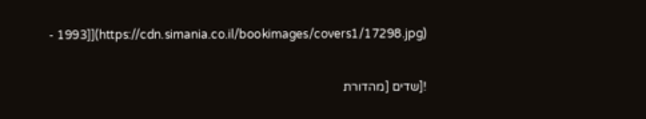- 1993]](https://cdn.simania.co.il/bookimages/covers1/17298.jpg)

![שדים [מהדורת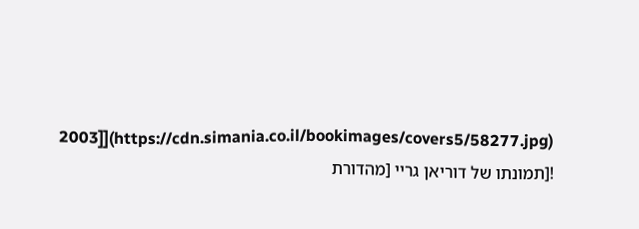2003]](https://cdn.simania.co.il/bookimages/covers5/58277.jpg)
![תמונתו של דוריאן גריי [מהדורת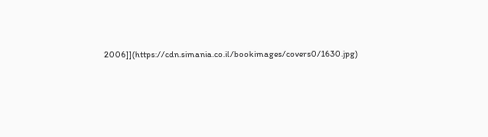2006]](https://cdn.simania.co.il/bookimages/covers0/1630.jpg)